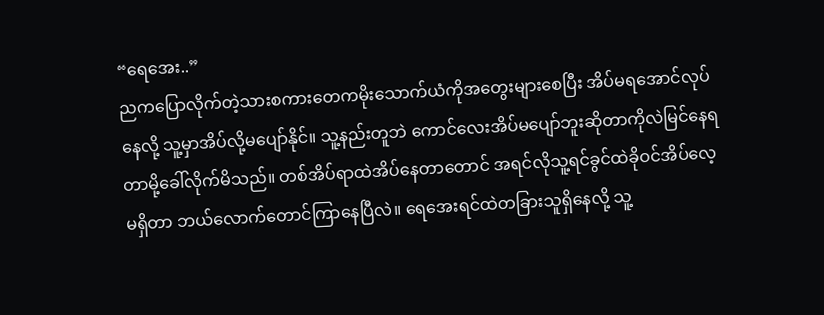“ရေအေး..”
ညကပြောလိုက်တဲ့သားစကားတေကမိုးသောက်ယံကိုအတွေးများစေပြီး အိပ်မရအောင်လုပ်နေလို့ သူ့မှာအိပ်လို့မပျော်နိုင်။ သူ့နည်းတူဘဲ ကောင်လေးအိပ်မပျော်ဘူးဆိုတာကိုလဲမြင်နေရတာမို့ခေါ်လိုက်မိသည်။ တစ်အိပ်ရာထဲအိပ်နေတာတောင် အရင်လိုသူ့ရင်ခွင်ထဲခိုဝင်အိပ်လေ့မရှိတာ ဘယ်လောက်တောင်ကြာနေပြီလဲ။ ရေအေးရင်ထဲတခြားသူရှိနေလို့ သူ့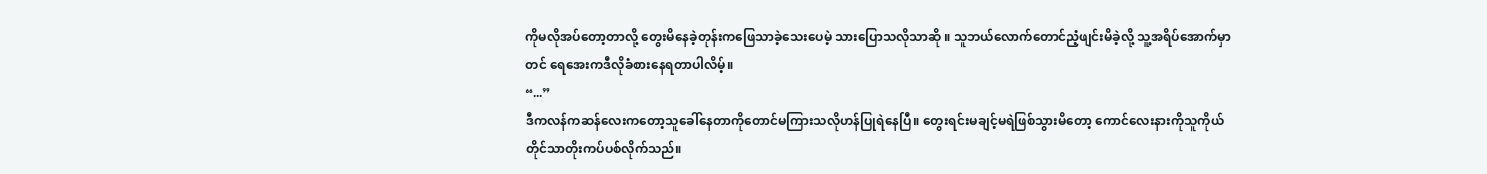ကိုမလိုအပ်တော့တာလို့ တွေးမိနေခဲ့တုန်းကဖြေသာခဲ့သေးပေမဲ့ သားပြောသလိုသာဆို ။ သူဘယ်လောက်တောင်ညံ့ဖျင်းမိခဲ့လို့ သူ့အရိပ်အောက်မှာတင် ရေအေးကဒီလိုခံစားနေရတာပါလိမ့်။
“...”
ဒီကလန်ကဆန်လေးကတော့သူခေါ်နေတာကိုတောင်မကြားသလိုဟန်ပြုရဲနေပြီ။ တွေးရင်းမချင့်မရဲဖြစ်သွားမိတော့ ကောင်လေးနားကိုသူကိုယ်တိုင်သာတိုးကပ်ပစ်လိုက်သည်။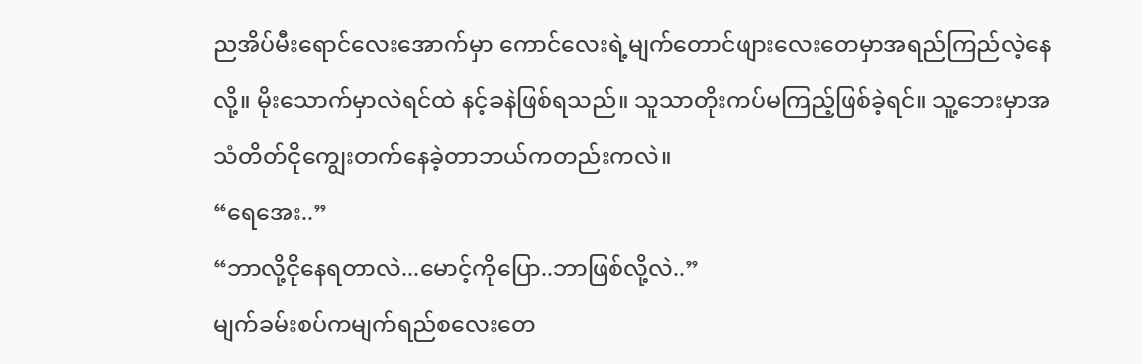ညအိပ်မီးရောင်လေးအောက်မှာ ကောင်လေးရဲ့မျက်တောင်ဖျားလေးတေမှာအရည်ကြည်လဲ့နေလို့။ မိုးသောက်မှာလဲရင်ထဲ နင့်ခနဲဖြစ်ရသည်။ သူသာတိုးကပ်မကြည့်ဖြစ်ခဲ့ရင်။ သူ့ဘေးမှာအသံတိတ်ငိုကျွေးတက်နေခဲ့တာဘယ်ကတည်းကလဲ။
“ရေအေး..”
“ဘာလို့ငိုနေရတာလဲ...မောင့်ကိုပြော..ဘာဖြစ်လို့လဲ..”
မျက်ခမ်းစပ်ကမျက်ရည်စလေးတေ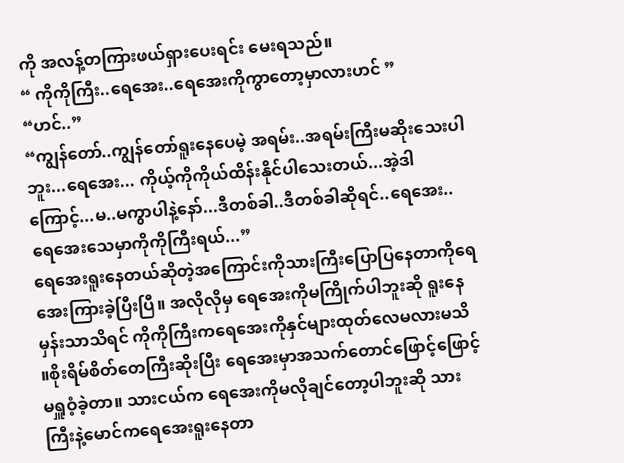ကို အလန့်တကြားဖယ်ရှားပေးရင်း မေးရသည်။
“ ကိုကိုကြီး..ရေအေး..ရေအေးကိုကွာတော့မှာလားဟင် ”
“ဟင်..”
“ကျွန်တော်..ကျွန်တော်ရူးနေပေမဲ့ အရမ်း..အရမ်းကြီးမဆိုးသေးပါဘူး...ရေအေး... ကိုယ့်ကိုကိုယ်ထိန်းနိုင်ပါသေးတယ်...အဲ့ဒါကြောင့်...မ..မကွာပါနဲ့နော်...ဒီတစ်ခါ..ဒီတစ်ခါဆိုရင်..ရေအေး..ရေအေးသေမှာကိုကိုကြီးရယ်...”
ရေအေးရူးနေတယ်ဆိုတဲ့အကြောင်းကိုသားကြီးပြောပြနေတာကိုရေအေးကြားခဲ့ပြီးပြီ။ အလိုလိုမှ ရေအေးကိုမကြိုက်ပါဘူးဆို ရူးနေမှန်းသာသိရင် ကိုကိုကြီးကရေအေးကိုနှင်များထုတ်လေမလားမသိ ။စိုးရိမ်စိတ်တေကြီးဆိုးပြီး ရေအေးမှာအသက်တောင်ဖြောင့်ဖြောင့်မရှူဝံ့ခဲ့တာ။ သားငယ်က ရေအေးကိုမလိုချင်တော့ပါဘူးဆို သားကြီးနဲ့မောင်ကရေအေးရူးနေတာ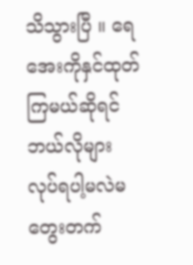သိသွားပြီ ။ ရေအေးကိုနှင်ထုတ်ကြမယ်ဆိုရင် ဘယ်လိုများလုပ်ရပါ့မလဲမတွေးတက်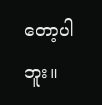တော့ပါဘူး။